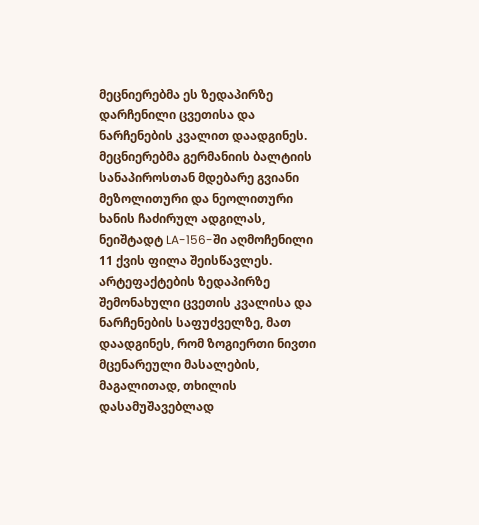მეცნიერებმა ეს ზედაპირზე დარჩენილი ცვეთისა და ნარჩენების კვალით დაადგინეს.
მეცნიერებმა გერმანიის ბალტიის სანაპიროსთან მდებარე გვიანი მეზოლითური და ნეოლითური ხანის ჩაძირულ ადგილას, ნეიშტადტ LA-156-ში აღმოჩენილი 11 ქვის ფილა შეისწავლეს. არტეფაქტების ზედაპირზე შემონახული ცვეთის კვალისა და ნარჩენების საფუძველზე, მათ დაადგინეს, რომ ზოგიერთი ნივთი მცენარეული მასალების, მაგალითად, თხილის დასამუშავებლად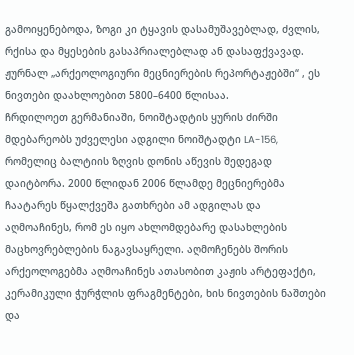გამოიყენებოდა, ზოგი კი ტყავის დასამუშავებლად, ძვლის, რქისა და მყესების გასაპრიალებლად ან დასაფქვავად. ჟურნალ „არქეოლოგიური მეცნიერების რეპორტაჟებში“ , ეს ნივთები დაახლოებით 5800–6400 წლისაა.
ჩრდილოეთ გერმანიაში, ნოიშტადტის ყურის ძირში მდებარეობს უძველესი ადგილი ნოიშტადტი LA-156, რომელიც ბალტიის ზღვის დონის აწევის შედეგად დაიტბორა. 2000 წლიდან 2006 წლამდე მეცნიერებმა ჩაატარეს წყალქვეშა გათხრები ამ ადგილას და აღმოაჩინეს, რომ ეს იყო ახლომდებარე დასახლების მაცხოვრებლების ნაგავსაყრელი. აღმოჩენებს შორის არქეოლოგებმა აღმოაჩინეს ათასობით კაჟის არტეფაქტი, კერამიკული ჭურჭლის ფრაგმენტები, ხის ნივთების ნაშთები და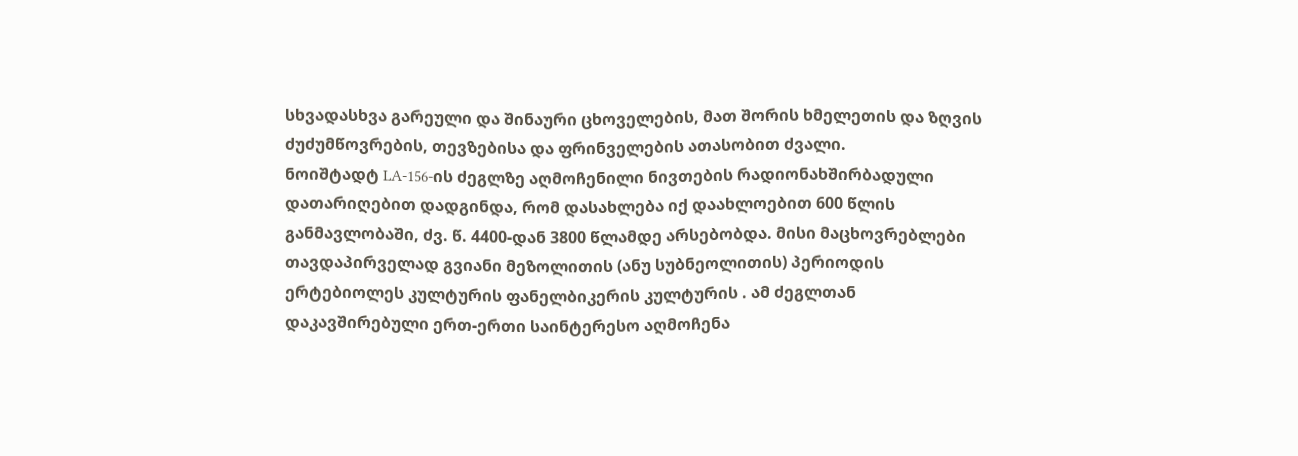სხვადასხვა გარეული და შინაური ცხოველების, მათ შორის ხმელეთის და ზღვის ძუძუმწოვრების, თევზებისა და ფრინველების ათასობით ძვალი.
ნოიშტადტ LA-156-ის ძეგლზე აღმოჩენილი ნივთების რადიონახშირბადული დათარიღებით დადგინდა, რომ დასახლება იქ დაახლოებით 600 წლის განმავლობაში, ძვ. წ. 4400-დან 3800 წლამდე არსებობდა. მისი მაცხოვრებლები თავდაპირველად გვიანი მეზოლითის (ანუ სუბნეოლითის) პერიოდის ერტებიოლეს კულტურის ფანელბიკერის კულტურის . ამ ძეგლთან დაკავშირებული ერთ-ერთი საინტერესო აღმოჩენა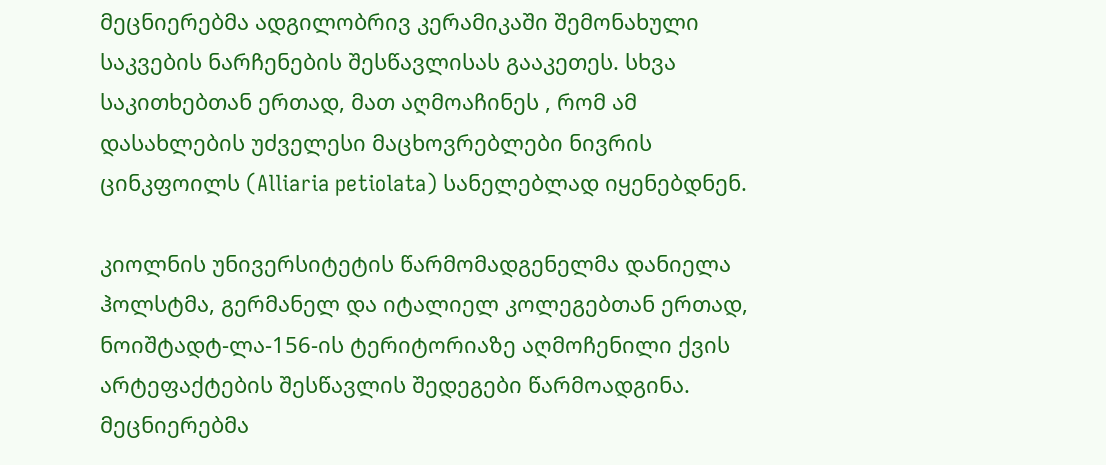მეცნიერებმა ადგილობრივ კერამიკაში შემონახული საკვების ნარჩენების შესწავლისას გააკეთეს. სხვა საკითხებთან ერთად, მათ აღმოაჩინეს , რომ ამ დასახლების უძველესი მაცხოვრებლები ნივრის ცინკფოილს (Alliaria petiolata) სანელებლად იყენებდნენ.

კიოლნის უნივერსიტეტის წარმომადგენელმა დანიელა ჰოლსტმა, გერმანელ და იტალიელ კოლეგებთან ერთად, ნოიშტადტ-ლა-156-ის ტერიტორიაზე აღმოჩენილი ქვის არტეფაქტების შესწავლის შედეგები წარმოადგინა. მეცნიერებმა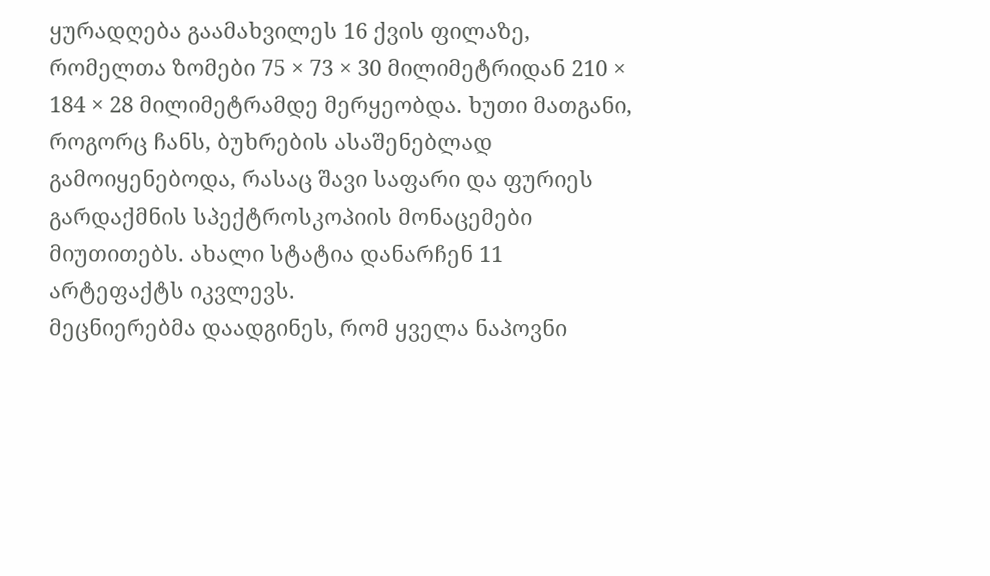ყურადღება გაამახვილეს 16 ქვის ფილაზე, რომელთა ზომები 75 × 73 × 30 მილიმეტრიდან 210 × 184 × 28 მილიმეტრამდე მერყეობდა. ხუთი მათგანი, როგორც ჩანს, ბუხრების ასაშენებლად გამოიყენებოდა, რასაც შავი საფარი და ფურიეს გარდაქმნის სპექტროსკოპიის მონაცემები მიუთითებს. ახალი სტატია დანარჩენ 11 არტეფაქტს იკვლევს.
მეცნიერებმა დაადგინეს, რომ ყველა ნაპოვნი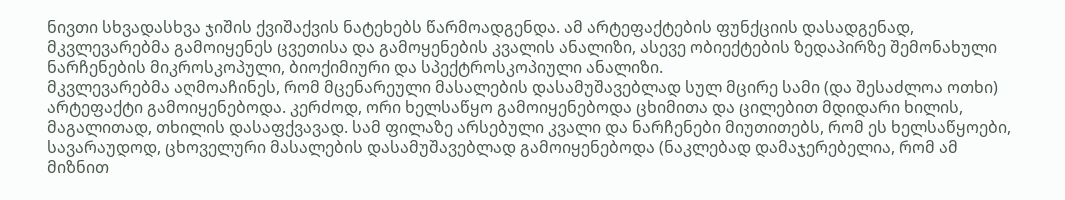ნივთი სხვადასხვა ჯიშის ქვიშაქვის ნატეხებს წარმოადგენდა. ამ არტეფაქტების ფუნქციის დასადგენად, მკვლევარებმა გამოიყენეს ცვეთისა და გამოყენების კვალის ანალიზი, ასევე ობიექტების ზედაპირზე შემონახული ნარჩენების მიკროსკოპული, ბიოქიმიური და სპექტროსკოპიული ანალიზი.
მკვლევარებმა აღმოაჩინეს, რომ მცენარეული მასალების დასამუშავებლად სულ მცირე სამი (და შესაძლოა ოთხი) არტეფაქტი გამოიყენებოდა. კერძოდ, ორი ხელსაწყო გამოიყენებოდა ცხიმითა და ცილებით მდიდარი ხილის, მაგალითად, თხილის დასაფქვავად. სამ ფილაზე არსებული კვალი და ნარჩენები მიუთითებს, რომ ეს ხელსაწყოები, სავარაუდოდ, ცხოველური მასალების დასამუშავებლად გამოიყენებოდა (ნაკლებად დამაჯერებელია, რომ ამ მიზნით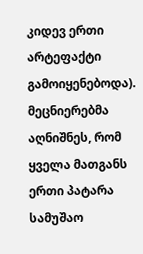კიდევ ერთი არტეფაქტი გამოიყენებოდა). მეცნიერებმა აღნიშნეს, რომ ყველა მათგანს ერთი პატარა სამუშაო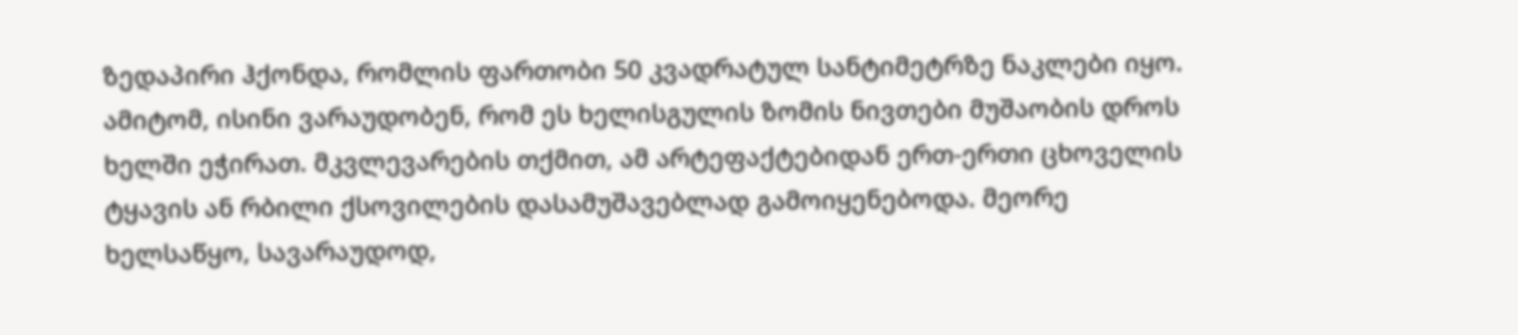ზედაპირი ჰქონდა, რომლის ფართობი 50 კვადრატულ სანტიმეტრზე ნაკლები იყო. ამიტომ, ისინი ვარაუდობენ, რომ ეს ხელისგულის ზომის ნივთები მუშაობის დროს ხელში ეჭირათ. მკვლევარების თქმით, ამ არტეფაქტებიდან ერთ-ერთი ცხოველის ტყავის ან რბილი ქსოვილების დასამუშავებლად გამოიყენებოდა. მეორე ხელსაწყო, სავარაუდოდ,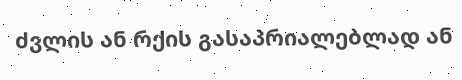ძვლის ან რქის გასაპრიალებლად ან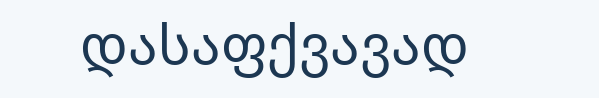დასაფქვავად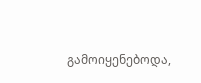გამოიყენებოდა,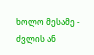ხოლო მესამე - ძვლის ან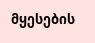მყესების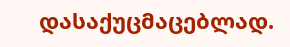დასაქუცმაცებლად.